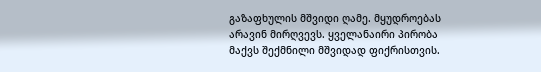გაზაფხულის მშვიდი ღამე. მყუდროებას არავინ მირღვევს. ყველანაირი პირობა მაქვს შექმნილი მშვიდად ფიქრისთვის.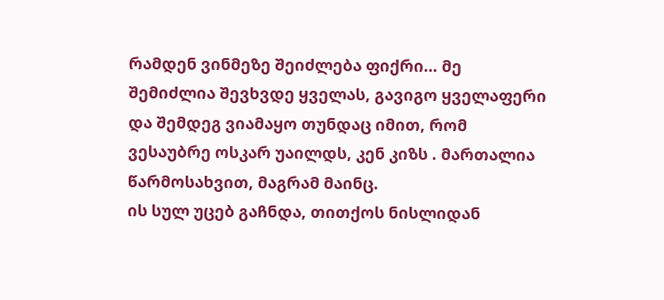რამდენ ვინმეზე შეიძლება ფიქრი… მე შემიძლია შევხვდე ყველას, გავიგო ყველაფერი და შემდეგ ვიამაყო თუნდაც იმით, რომ ვესაუბრე ოსკარ უაილდს, კენ კიზს . მართალია წარმოსახვით, მაგრამ მაინც.
ის სულ უცებ გაჩნდა, თითქოს ნისლიდან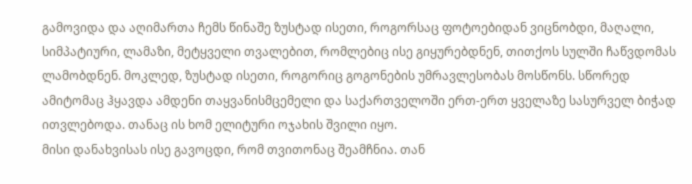გამოვიდა და აღიმართა ჩემს წინაშე ზუსტად ისეთი, როგორსაც ფოტოებიდან ვიცნობდი, მაღალი, სიმპატიური, ლამაზი, მეტყველი თვალებით, რომლებიც ისე გიყურებდნენ, თითქოს სულში ჩაწვდომას ლამობდნენ. მოკლედ, ზუსტად ისეთი, როგორიც გოგონების უმრავლესობას მოსწონს. სწორედ ამიტომაც ჰყავდა ამდენი თაყვანისმცემელი და საქართველოში ერთ-ერთ ყველაზე სასურველ ბიჭად ითვლებოდა. თანაც ის ხომ ელიტური ოჯახის შვილი იყო.
მისი დანახვისას ისე გავოცდი, რომ თვითონაც შეამჩნია. თან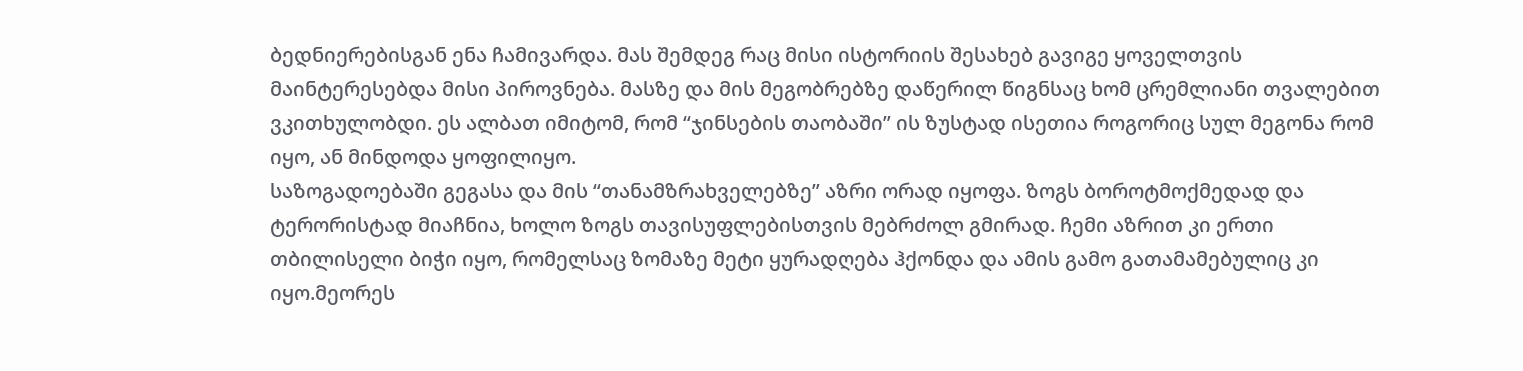ბედნიერებისგან ენა ჩამივარდა. მას შემდეგ რაც მისი ისტორიის შესახებ გავიგე ყოველთვის მაინტერესებდა მისი პიროვნება. მასზე და მის მეგობრებზე დაწერილ წიგნსაც ხომ ცრემლიანი თვალებით ვკითხულობდი. ეს ალბათ იმიტომ, რომ “ჯინსების თაობაში” ის ზუსტად ისეთია როგორიც სულ მეგონა რომ იყო, ან მინდოდა ყოფილიყო.
საზოგადოებაში გეგასა და მის “თანამზრახველებზე” აზრი ორად იყოფა. ზოგს ბოროტმოქმედად და ტერორისტად მიაჩნია, ხოლო ზოგს თავისუფლებისთვის მებრძოლ გმირად. ჩემი აზრით კი ერთი თბილისელი ბიჭი იყო, რომელსაც ზომაზე მეტი ყურადღება ჰქონდა და ამის გამო გათამამებულიც კი იყო.მეორეს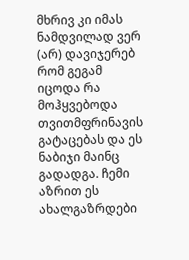მხრივ კი იმას ნამდვილად ვერ (არ) დავიჯერებ რომ გეგამ იცოდა რა მოჰყვებოდა თვითმფრინავის გატაცებას და ეს ნაბიჯი მაინც გადადგა. ჩემი აზრით ეს ახალგაზრდები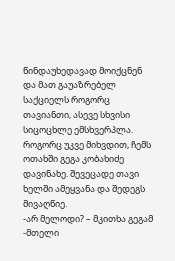წინდაუხედავად მოიქცნენ და მათ გაუაზრებელ საქციელს როგორც თავიანთი, ასევე სხვისი სიცოცხლე ემსხვერპლა.
როგორც უკვე მიხვდით, ჩემს ოთახში გეგა კობახიძე დავინახე. შევეცადე თავი ხელში ამეყვანა და შედეგს მივაღწიე.
-არ მელოდი? – მკითხა გეგამ
-მთელი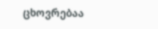ცხოვრებაა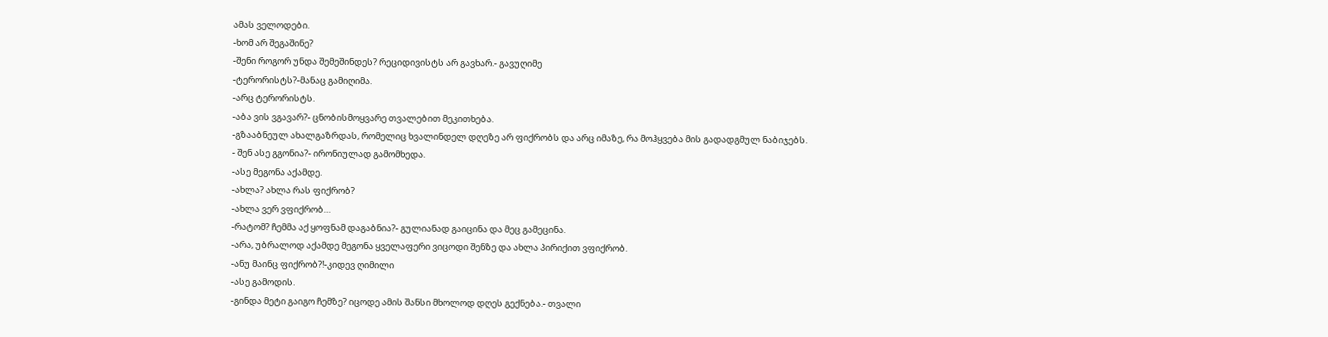ამას ველოდები.
-ხომ არ შეგაშინე?
-შენი როგორ უნდა შემეშინდეს? რეციდივისტს არ გავხარ.- გავუღიმე
-ტერორისტს?-მანაც გამიღიმა.
-არც ტერორისტს.
-აბა ვის ვგავარ?- ცნობისმოყვარე თვალებით მეკითხება.
-გზააბნეულ ახალგაზრდას, რომელიც ხვალინდელ დღეზე არ ფიქრობს და არც იმაზე, რა მოჰყვება მის გადადგმულ ნაბიჯებს.
- შენ ასე გგონია?- ირონიულად გამომხედა.
-ასე მეგონა აქამდე.
-ახლა? ახლა რას ფიქრობ?
-ახლა ვერ ვფიქრობ…
-რატომ? ჩემმა აქ ყოფნამ დაგაბნია?- გულიანად გაიცინა და მეც გამეცინა.
-არა, უბრალოდ აქამდე მეგონა ყველაფერი ვიცოდი შენზე და ახლა პირიქით ვფიქრობ.
-ანუ მაინც ფიქრობ?!-კიდევ ღიმილი
-ასე გამოდის.
-გინდა მეტი გაიგო ჩემზე? იცოდე ამის შანსი მხოლოდ დღეს გექნება.- თვალი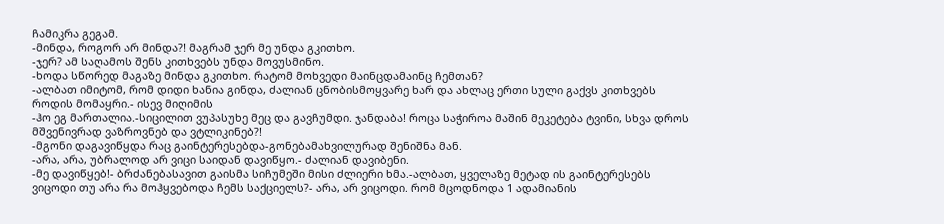ჩამიკრა გეგამ.
-მინდა, როგორ არ მინდა?! მაგრამ ჯერ მე უნდა გკითხო.
-ჯერ? ამ საღამოს შენს კითხვებს უნდა მოვუსმინო.
-ხოდა სწორედ მაგაზე მინდა გკითხო. რატომ მოხვედი მაინცდამაინც ჩემთან?
-ალბათ იმიტომ, რომ დიდი ხანია გინდა, ძალიან ცნობისმოყვარე ხარ და ახლაც ერთი სული გაქვს კითხვებს როდის მომაყრი.- ისევ მიღიმის
-ჰო ეგ მართალია.-სიცილით ვუპასუხე მეც და გავჩუმდი. ჯანდაბა! როცა საჭიროა მაშინ მეკეტება ტვინი, სხვა დროს მშვენივრად ვაზროვნებ და ვტლიკინებ?!
-მგონი დაგავიწყდა რაც გაინტერესებდა-გონებამახვილურად შენიშნა მან.
-არა, არა, უბრალოდ არ ვიცი საიდან დავიწყო.- ძალიან დავიბენი.
-მე დავიწყებ!- ბრძანებასავით გაისმა სიჩუმეში მისი ძლიერი ხმა.-ალბათ, ყველაზე მეტად ის გაინტერესებს ვიცოდი თუ არა რა მოჰყვებოდა ჩემს საქციელს?- არა, არ ვიცოდი. რომ მცოდნოდა 1 ადამიანის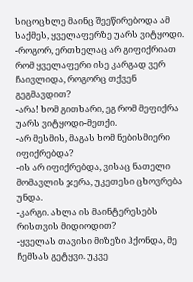სიცოცხლე მაინც შეეწირებოდა ამ საქმეს, ყველაფერზე უარს ვიტყოდი.
-როგორ, ერთხელაც არ გიფიქრიათ რომ ყველაფერი ისე კარგად ვერ ჩაივლიდა, როგორც თქვენ გეგმავდით?
-არა! ხომ გითხარი, ეგ რომ მეფიქრა უარს ვიტყოდი-მეთქი.
-არ მესმის, მაგას ხომ ნებისმიერი იფიქრებდა?
-ის არ იფიქრებდა, ვისაც ნათელი მომავლის ჯერა, უკეთესი ცხოვრება უნდა.
-კარგი. ახლა ის მაინტერესებს რისთვის მიდიოდით?
-ყველას თავისი მიზეზი ჰქონდა, მე ჩემსას გეტყვი. უკვე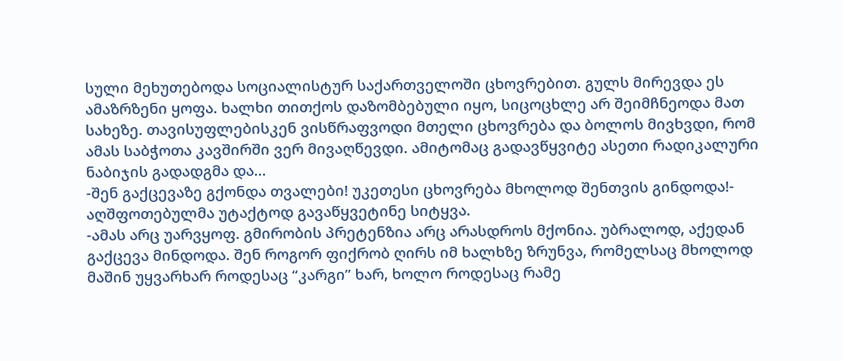სული მეხუთებოდა სოციალისტურ საქართველოში ცხოვრებით. გულს მირევდა ეს ამაზრზენი ყოფა. ხალხი თითქოს დაზომბებული იყო, სიცოცხლე არ შეიმჩნეოდა მათ სახეზე. თავისუფლებისკენ ვისწრაფვოდი მთელი ცხოვრება და ბოლოს მივხვდი, რომ ამას საბჭოთა კავშირში ვერ მივაღწევდი. ამიტომაც გადავწყვიტე ასეთი რადიკალური ნაბიჯის გადადგმა და…
-შენ გაქცევაზე გქონდა თვალები! უკეთესი ცხოვრება მხოლოდ შენთვის გინდოდა!- აღშფოთებულმა უტაქტოდ გავაწყვეტინე სიტყვა.
-ამას არც უარვყოფ. გმირობის პრეტენზია არც არასდროს მქონია. უბრალოდ, აქედან გაქცევა მინდოდა. შენ როგორ ფიქრობ ღირს იმ ხალხზე ზრუნვა, რომელსაც მხოლოდ მაშინ უყვარხარ როდესაც “კარგი” ხარ, ხოლო როდესაც რამე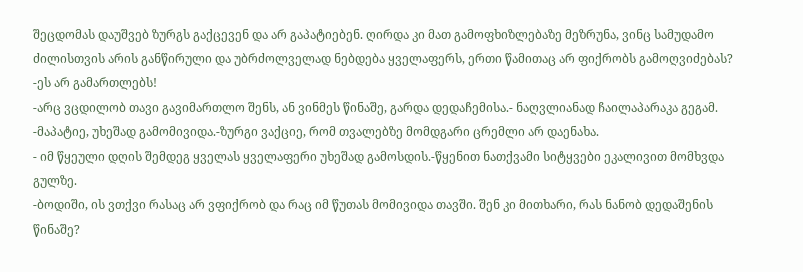შეცდომას დაუშვებ ზურგს გაქცევენ და არ გაპატიებენ. ღირდა კი მათ გამოფხიზლებაზე მეზრუნა, ვინც სამუდამო ძილისთვის არის განწირული და უბრძოლველად ნებდება ყველაფერს, ერთი წამითაც არ ფიქრობს გამოღვიძებას?
-ეს არ გამართლებს!
-არც ვცდილობ თავი გავიმართლო შენს, ან ვინმეს წინაშე, გარდა დედაჩემისა.- ნაღვლიანად ჩაილაპარაკა გეგამ.
-მაპატიე, უხეშად გამომივიდა.-ზურგი ვაქციე, რომ თვალებზე მომდგარი ცრემლი არ დაენახა.
- იმ წყეული დღის შემდეგ ყველას ყველაფერი უხეშად გამოსდის.-წყენით ნათქვამი სიტყვები ეკალივით მომხვდა გულზე.
-ბოდიში, ის ვთქვი რასაც არ ვფიქრობ და რაც იმ წუთას მომივიდა თავში. შენ კი მითხარი, რას ნანობ დედაშენის წინაშე?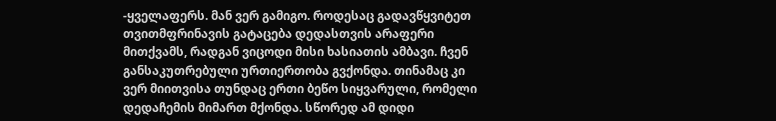-ყველაფერს. მან ვერ გამიგო. როდესაც გადავწყვიტეთ თვითმფრინავის გატაცება დედასთვის არაფერი მითქვამს, რადგან ვიცოდი მისი ხასიათის ამბავი. ჩვენ განსაკუთრებული ურთიერთობა გვქონდა. თინამაც კი ვერ მიითვისა თუნდაც ერთი ბეწო სიყვარული, რომელი დედაჩემის მიმართ მქონდა. სწორედ ამ დიდი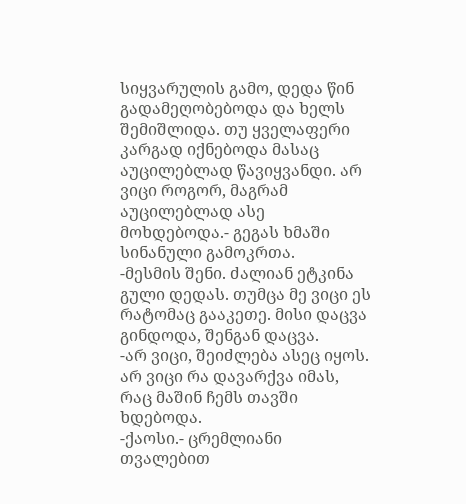სიყვარულის გამო, დედა წინ გადამეღობებოდა და ხელს შემიშლიდა. თუ ყველაფერი კარგად იქნებოდა მასაც აუცილებლად წავიყვანდი. არ ვიცი როგორ, მაგრამ აუცილებლად ასე მოხდებოდა.- გეგას ხმაში სინანული გამოკრთა.
-მესმის შენი. ძალიან ეტკინა გული დედას. თუმცა მე ვიცი ეს რატომაც გააკეთე. მისი დაცვა გინდოდა, შენგან დაცვა.
-არ ვიცი, შეიძლება ასეც იყოს. არ ვიცი რა დავარქვა იმას, რაც მაშინ ჩემს თავში ხდებოდა.
-ქაოსი.- ცრემლიანი თვალებით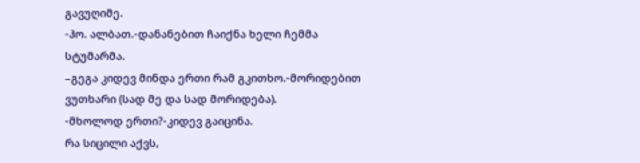გავუღიმე.
-ჰო. ალბათ.-დანანებით ჩაიქნა ხელი ჩემმა სტუმარმა.
–გეგა კიდევ მინდა ერთი რამ გკითხო.-მორიდებით ვუთხარი (სად მე და სად მორიდება).
-მხოლოდ ერთი?-კიდევ გაიცინა.
რა სიცილი აქვს,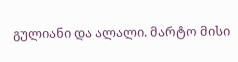გულიანი და ალალი. მარტო მისი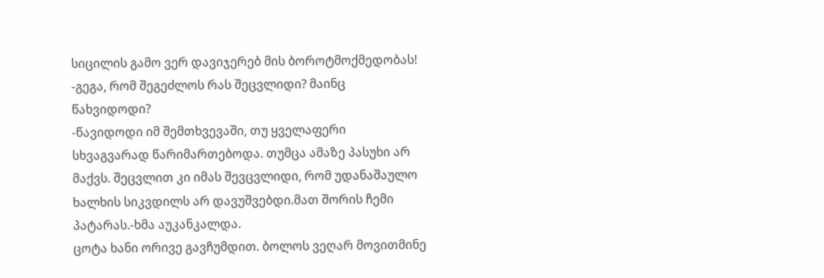სიცილის გამო ვერ დავიჯერებ მის ბოროტმოქმედობას!
-გეგა, რომ შეგეძლოს რას შეცვლიდი? მაინც წახვიდოდი?
-წავიდოდი იმ შემთხვევაში, თუ ყველაფერი სხვაგვარად წარიმართებოდა. თუმცა ამაზე პასუხი არ მაქვს. შეცვლით კი იმას შევცვლიდი, რომ უდანაშაულო ხალხის სიკვდილს არ დავუშვებდი.მათ შორის ჩემი პატარას.-ხმა აუკანკალდა.
ცოტა ხანი ორივე გავჩუმდით. ბოლოს ვეღარ მოვითმინე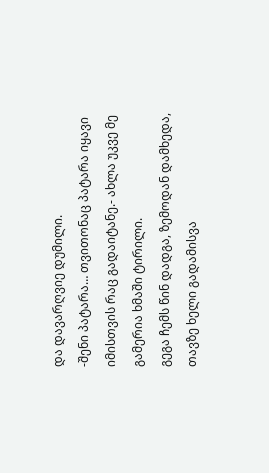და დავარღვიე დუმილი.
-შენი პატარა… თვითონაც პატარა იყავი იმისთვის რაც გადაიტანე.- ახლა უკვე მე გამერია ხმაში ტირილი.
გეგა ჩემს წინ დადგა, ზემოდან დამხედა, თავზე ხელი გადამისვა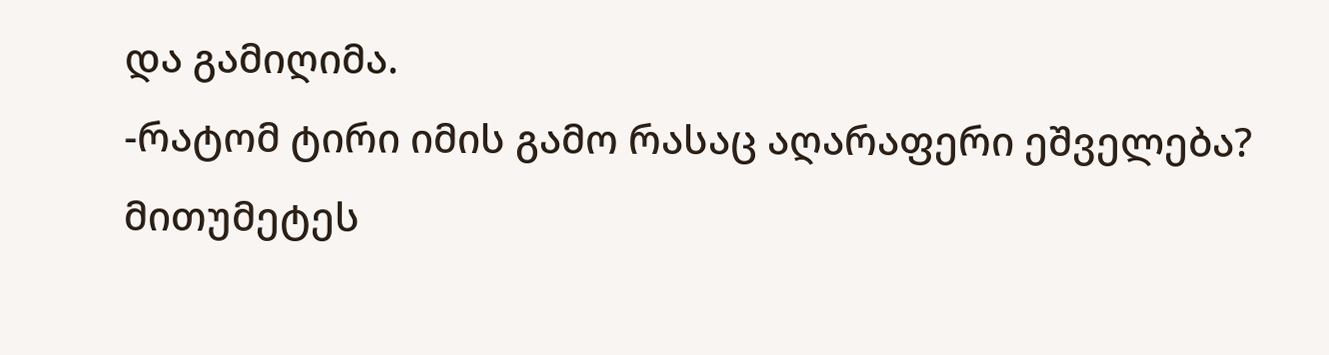და გამიღიმა.
-რატომ ტირი იმის გამო რასაც აღარაფერი ეშველება? მითუმეტეს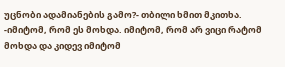უცნობი ადამიანების გამო?- თბილი ხმით მკითხა.
-იმიტომ, რომ ეს მოხდა. იმიტომ, რომ არ ვიცი რატომ მოხდა და კიდევ იმიტომ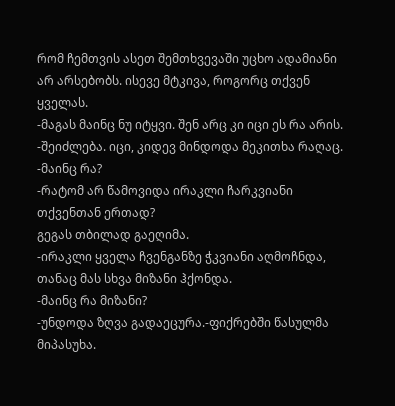რომ ჩემთვის ასეთ შემთხვევაში უცხო ადამიანი არ არსებობს. ისევე მტკივა, როგორც თქვენ ყველას.
-მაგას მაინც ნუ იტყვი. შენ არც კი იცი ეს რა არის.
-შეიძლება. იცი, კიდევ მინდოდა მეკითხა რაღაც.
-მაინც რა?
-რატომ არ წამოვიდა ირაკლი ჩარკვიანი თქვენთან ერთად?
გეგას თბილად გაეღიმა.
-ირაკლი ყველა ჩვენგანზე ჭკვიანი აღმოჩნდა, თანაც მას სხვა მიზანი ჰქონდა.
-მაინც რა მიზანი?
-უნდოდა ზღვა გადაეცურა.-ფიქრებში წასულმა მიპასუხა.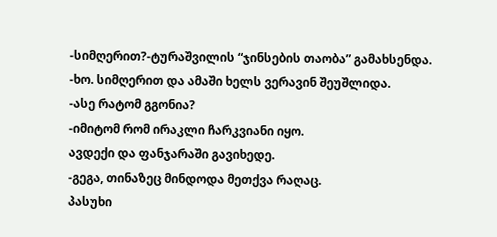-სიმღერით?-ტურაშვილის “ჯინსების თაობა” გამახსენდა.
-ხო. სიმღერით და ამაში ხელს ვერავინ შეუშლიდა.
-ასე რატომ გგონია?
-იმიტომ რომ ირაკლი ჩარკვიანი იყო.
ავდექი და ფანჯარაში გავიხედე.
-გეგა, თინაზეც მინდოდა მეთქვა რაღაც.
პასუხი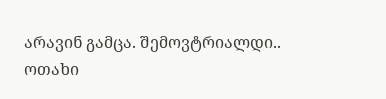არავინ გამცა. შემოვტრიალდი.. ოთახი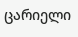ცარიელი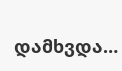დამხვდა…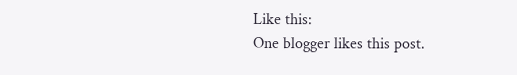Like this:
One blogger likes this post.